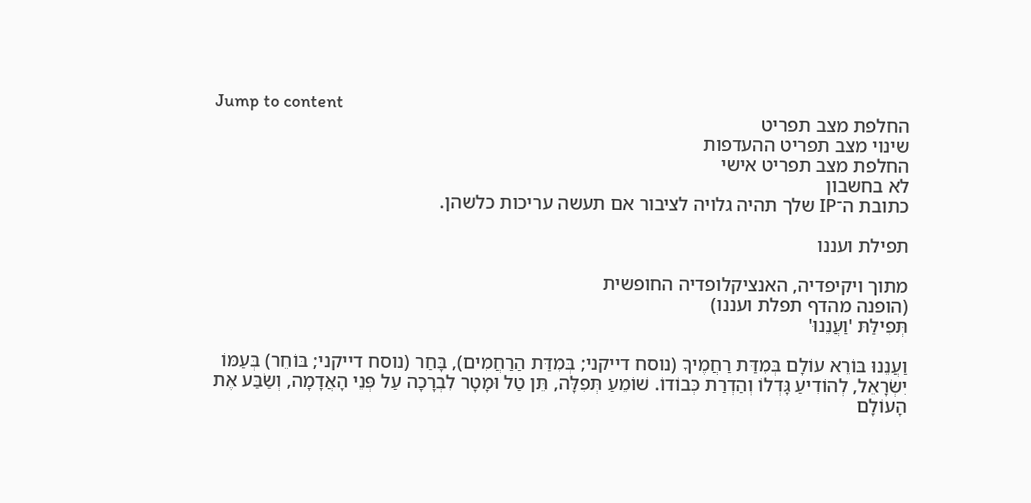Jump to content
החלפת מצב תפריט
שינוי מצב תפריט ההעדפות
החלפת מצב תפריט אישי
לא בחשבון
כתובת ה־IP שלך תהיה גלויה לציבור אם תעשה עריכות כלשהן.

תפילת ועננו

מתוך ויקיפדיה, האנציקלופדיה החופשית
(הופנה מהדף תפלת ועננו)
תְּפִילַּתּ 'וַעֲנֵנוּ'

וַעֲנֵנוּ בּוֹרֵא עוֹלָם בְּמִדַּת רַחֲמֶיךָ (נוסח דייקני; בְּמִדַּת הַרַחֲמִים), בָּחַר (נוסח דייקני; בּוֹחֵר) בְּעַמּוֹ יִשְׂרָאֵל, לְהוֹדִיעַ גָּדְלוֹ וְהַדְרַת כְּבוֹדוֹ. שׁוֹמֵעַ תְּפִלָּה, תֵּן טַל וּמָטָר לִבְרָכָה עַל פְּנֵי הָאֲדָמָה, וְשַׂבַּע אֶת הָעוֹלָם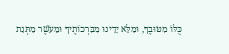כֻּלּוֹ מִטּוּבֶךָ, וּמַלֵּא יָדֵינוּ מִבִּרְכוֹתֶיךָ וּמֵעֹשֶׁר מַתְּנַת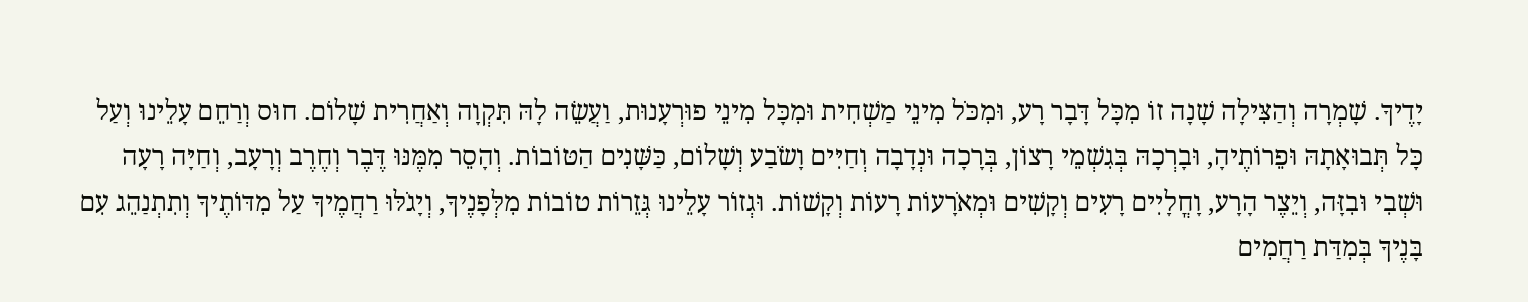יָדֶיךָ. שָׁמְרָה וְהַצִּילָה שָׁנָה זוֹ מִכָּל דָּבָר רָע, וּמִכֹּל מִינֵי מַשְׁחִית וּמִכָּל מִינֵי פוּרְעָנוּת, וַעֲשֵׂה לָהּ תִּקְוָה וְאַחֲרִית שָׁלוֹם. חוּס וְרַחֵם עָלֵינוּ וְעַל כָּל תְּבוּאָתָהּ וּפֵרוֹתֶיהָ, וּבָרְכָהּ בְּגִשְׁמֵי רָצוֹן, בְּרָכָה וּנְדָבָה וְחַיִּים וָשֹׂבַע וְשָׁלוֹם, כַּשָּׁנִים הַטּוֹבוֹת. וְהָסֵר מִמֶּנּוּ דֶּבֶר וְחֶרֶב וְרָעָב, וְחַיָּה רָעָה וּשְׁבִי וּבִזָּה, וְיֵצֶר הָרָע, וָחֳלָיִים רָעִים וְקָשִׁים וּמְאֹרָעוֹת רָעוֹת וְקָשׁוֹת. וּגְזוֹר עָלֵינוּ גְּזֵרוֹת טוֹבוֹת מִלְּפָנֶיךָ, וְיָגֹלּוּ רַחֲמֶיךָ עַל מִדּוֹתֶיךָ וְתִתְנַהֵג עִם בָּנֶיךָ בְּמִדַּת רַחֲמִים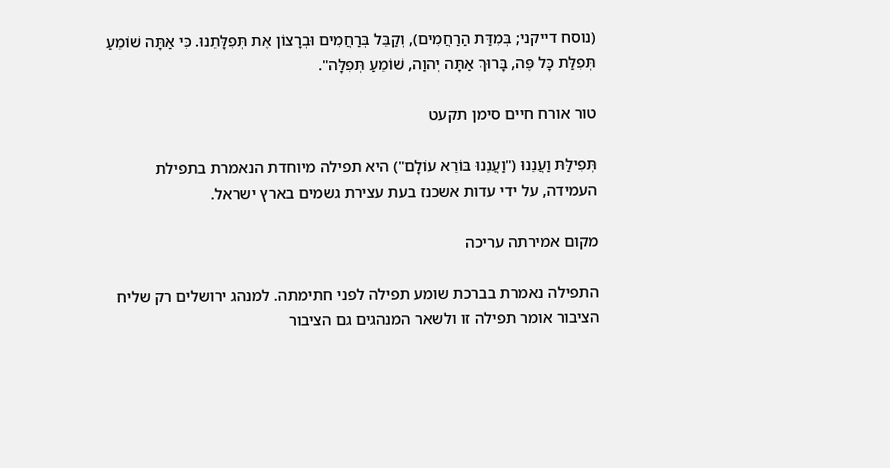(נוסח דייקני; בְּמִדַּת הַרַחֲמִים), וְקַבֵּל בְּרַחֲמִים וּבְרָצוֹן אֶת תְּפִלָּתֵנוּ. כִּי אַתָּה שׁוֹמֵעַ תְּפִלַּת כָּל פֶּה, בָּרוּךְ אַתָּה יְהוַה, שׁוֹמֵעַ תְּפִלָּה".

טור אורח חיים סימן תקעט

תְּפִילַּתּ וַעֲנֵנוּ ("וַעֲנֵנוּ בּוֹרֵא עוֹלָם") היא תפילה מיוחדת הנאמרת בתפילת העמידה, על ידי עדות אשכנז בעת עצירת גשמים בארץ ישראל.

מקום אמירתה עריכה

התפילה נאמרת בברכת שומע תפילה לפני חתימתה. למנהג ירושלים רק שליח הציבור אומר תפילה זו ולשאר המנהגים גם הציבור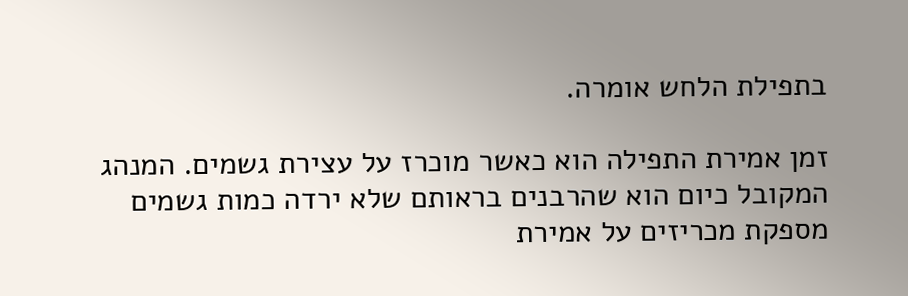בתפילת הלחש אומרה.

זמן אמירת התפילה הוא כאשר מוכרז על עצירת גשמים. המנהג המקובל כיום הוא שהרבנים בראותם שלא ירדה כמות גשמים מספקת מכריזים על אמירת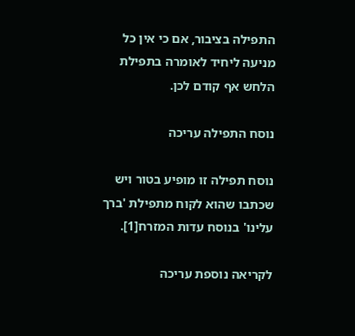התפילה בציבור, אם כי אין כל מניעה ליחיד לאומרה בתפילת הלחש אף קודם לכן.

נוסח התפילה עריכה

נוסח תפילה זו מופיע בטור ויש שכתבו שהוא לקוח מתפילת 'ברך עלינו' בנוסח עדות המזרח[1].

לקריאה נוספת עריכה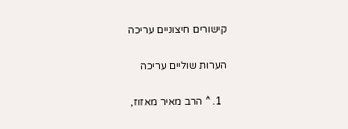קישורים חיצוניים עריכה

הערות שוליים עריכה

  1. ^ הרב מאיר מאזוז,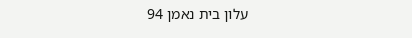עלון בית נאמן 94